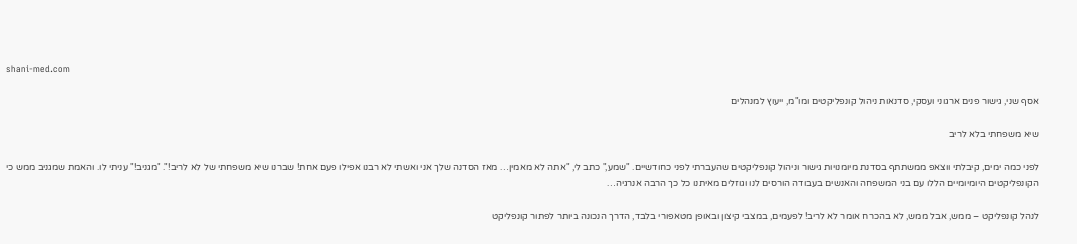shani-med.com

אסף שני, גישור פנים ארגוני ועסקי, סדנאות ניהול קונפליקטים ומו"מ, ייעוץ למנהלים

שיא משפחתי בלא לריב

לפני כמה ימים, קיבלתי ווצאפ ממשתתף בסדנת מיומנויות גישור וניהול קונפליקטים שהעברתי לפני כחודשיים. "שמע," כתב לי, "אתה לא מאמין… מאז הסדנה שלך אני ואשתי לא רבנו אפילו פעם אחת! שברנו שיא משפחתי של לא לריב!". "מגניב!" עניתי לו. והאמת שמגניב ממש כי הקונפליקטים היומיומיים הללו עם בני המשפחה והאנשים בעבודה הורסים לנו וגוזלים מאיתנו כל כך הרבה אנרגיה…

לנהל קונפליקט – ממש, אבל ממש, לא בהכרח אומר לא לריב! לפעמים, במצבי קיצון ובאופן מטאפורי בלבד, הדרך הנכונה ביותר לפתור קונפליקט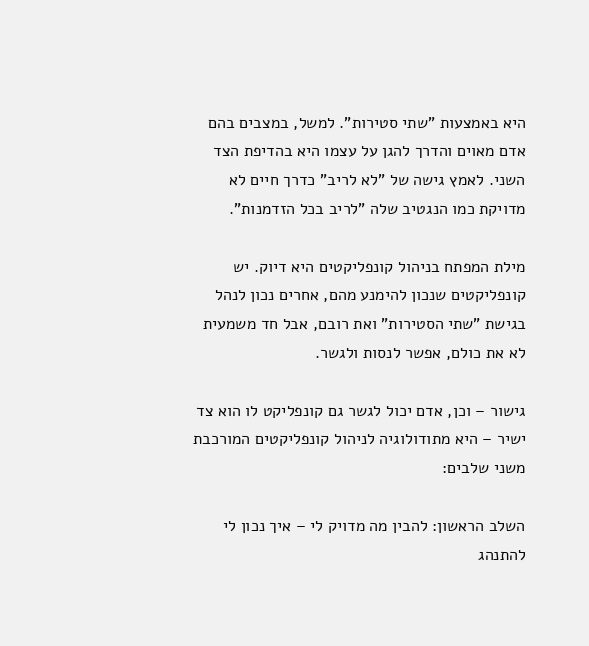היא באמצעות "שתי סטירות". למשל, במצבים בהם אדם מאוים והדרך להגן על עצמו היא בהדיפת הצד השני. לאמץ גישה של "לא לריב" כדרך חיים לא מדויקת כמו הנגטיב שלה "לריב בכל הזדמנות".

מילת המפתח בניהול קונפליקטים היא דיוק. יש קונפליקטים שנכון להימנע מהם, אחרים נכון לנהל בגישת "שתי הסטירות" ואת רובם, אבל חד משמעית לא את כולם, אפשר לנסות ולגשר.

גישור – וכן, אדם יכול לגשר גם קונפליקט לו הוא צד ישיר – היא מתודולוגיה לניהול קונפליקטים המורכבת משני שלבים:

השלב הראשון: להבין מה מדויק לי – איך נכון לי להתנהג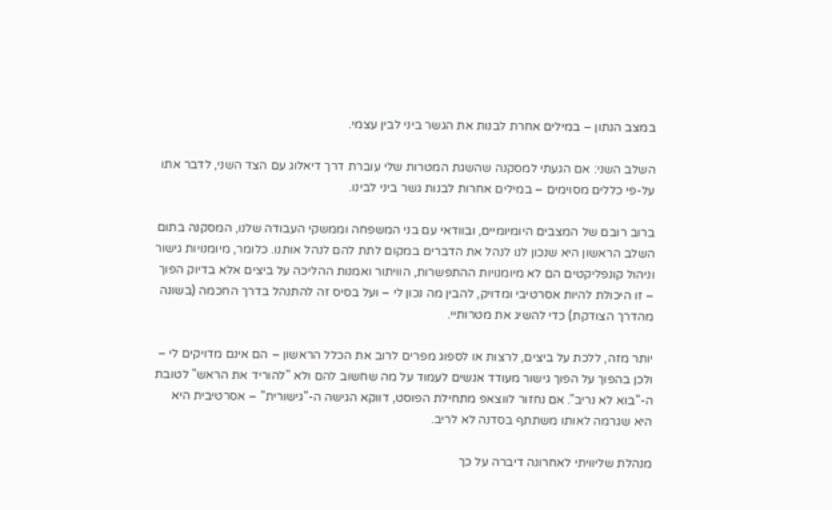במצב הנתון – במילים אחרת לבנות את הגשר ביני לבין עצמי.

השלב השני: אם הגעתי למסקנה שהשגת המטרות שלי עוברת דרך דיאלוג עם הצד השני, לדבר אתו על-פי כללים מסוימים – במילים אחרות לבנות גשר ביני לבינו.

ברוב רובם של המצבים היומיומיים, ובוודאי עם בני המשפחה וממשקי העבודה שלנו, המסקנה בתום השלב הראשון היא שנכון לנו לנהל את הדברים במקום לתת להם לנהל אותנו. כלומר, מיומנויות גישור וניהול קונפליקטים הם לא מיומנויות ההתפשרות, הוויתור ואמנות ההליכה על ביצים אלא בדיוק הפוך – זו היכולת להיות אסרטיבי ומדויק, להבין מה נכון לי – ועל בסיס זה להתנהל בדרך החכמה (בשונה מהדרך הצודקת) כדי להשיג את מטרותיי.

יותר מזה, ללכת על ביצים, לרצות או לספוג מפרים לרוב את הכלל הראשון – הם אינם מדויקים לי – ולכן בהפוך על הפוך גישור מעודד אנשים לעמוד על מה שחשוב להם ולא "להוריד את הראש" לטובת ה-"בוא לא נריב". אם נחזור לווצאפ מתחילת הפוסט, דווקא הגישה ה-"גישורית" – אסרטיבית היא היא שגרמה לאותו משתתף בסדנה לא לריב.

מנהלת שליוויתי לאחרונה דיברה על כך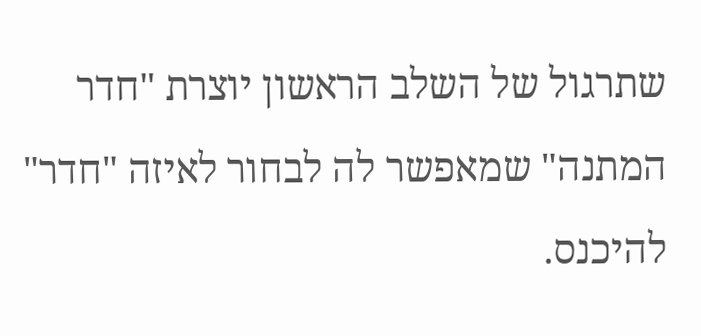שתרגול של השלב הראשון יוצרת "חדר המתנה" שמאפשר לה לבחור לאיזה "חדר" להיכנס.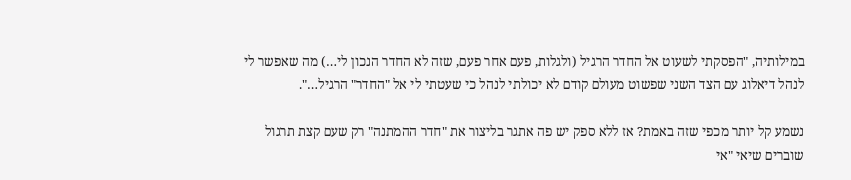במילותיה, "הפסקתי לשעוט אל החדר הרגיל (ולגלות, פעם אחר פעם, שזה לא החדר הנכון לי…) מה שאפשר לי לנהל דיאלוג עם הצד השני שפשוט מעולם קודם לא יכולתי לנהל כי שעטתי לי אל "החדר" הרגיל…".

נשמע קל יותר מכפי שזה באמת? אז ללא ספק יש פה אתגר בליצור את "חדר ההמתנה" רק שעם קצת תרגול שוברים שיאי "אי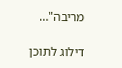מריבה"…

דילוג לתוכן